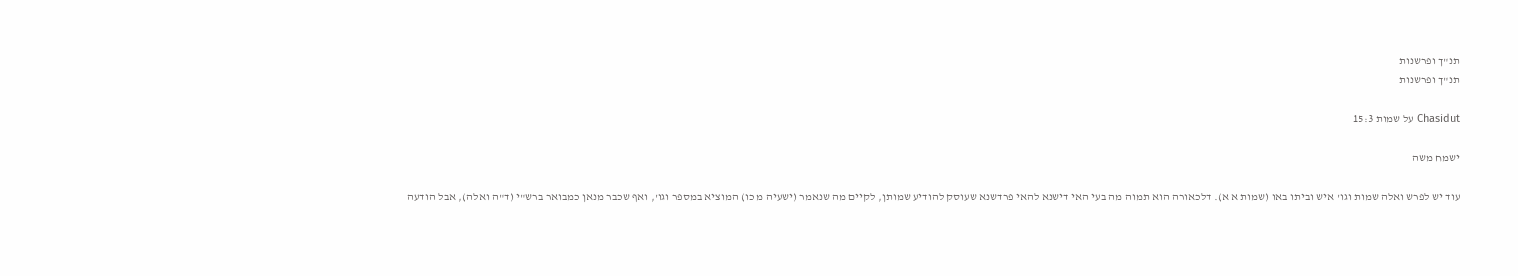תנ"ך ופרשנות
תנ"ך ופרשנות

Chasidut על שמות 15:3

ישמח משה

עוד יש לפרש ואלה שמות וגו' איש וביתו באו (שמות א א). דלכאורה הוא תמוה מה בעי האי דישנא להאי פרדשנא שעוסק להודיע שמותן, לקיים מה שנאמר (ישעיה מ כו) המוציא במספר וגו', ואף שכבר מנאן כמבואר ברש"י (ד"ה ואלה), אבל הודעה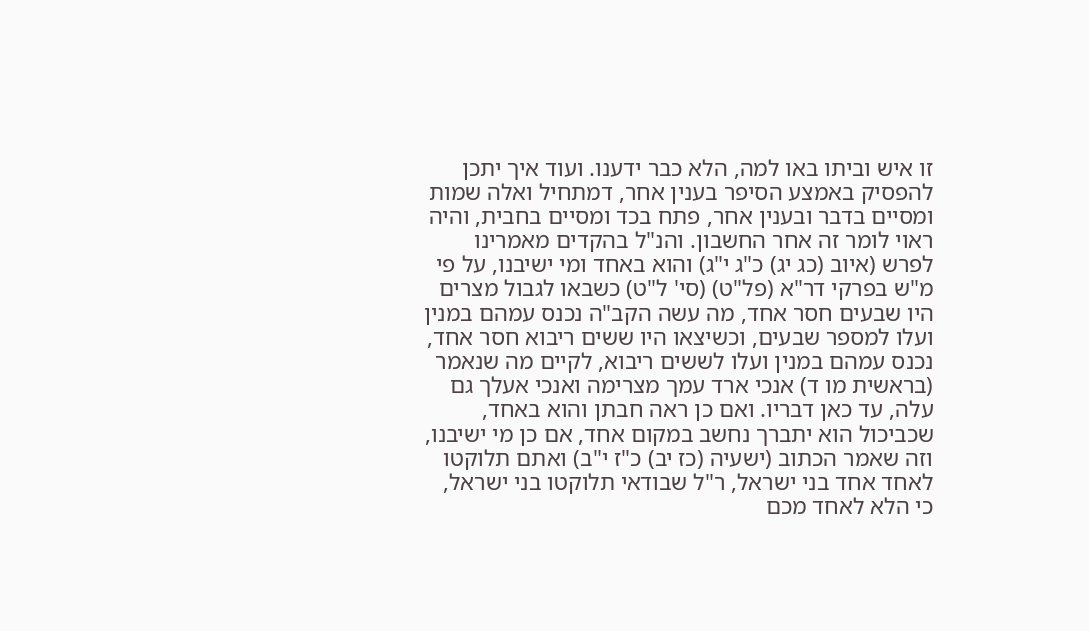זו איש וביתו באו למה, הלא כבר ידענו. ועוד איך יתכן להפסיק באמצע הסיפר בענין אחר, דמתחיל ואלה שמות ומסיים בדבר ובענין אחר, פתח בכד ומסיים בחבית, והיה ראוי לומר זה אחר החשבון. והנ"ל בהקדים מאמרינו לפרש (איוב (כג יג) כ"ג י"ג) והוא באחד ומי ישיבנו, על פי מ"ש בפרקי דר"א (פל"ט) (סי' ל"ט) כשבאו לגבול מצרים היו שבעים חסר אחד, מה עשה הקב"ה נכנס עמהם במנין ועלו למספר שבעים, וכשיצאו היו ששים ריבוא חסר אחד, נכנס עמהם במנין ועלו לששים ריבוא, לקיים מה שנאמר (בראשית מו ד) אנכי ארד עמך מצרימה ואנכי אעלך גם עלה, עד כאן דבריו. ואם כן ראה חבתן והוא באחד, שכביכול הוא יתברך נחשב במקום אחד, אם כן מי ישיבנו, וזה שאמר הכתוב (ישעיה (כז יב) כ"ז י"ב) ואתם תלוקטו לאחד אחד בני ישראל, ר"ל שבודאי תלוקטו בני ישראל, כי הלא לאחד מכם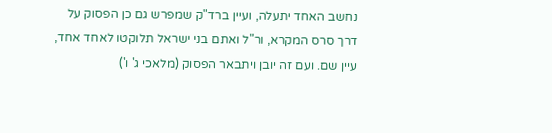נחשב האחד יתעלה, ועיין ברד"ק שמפרש גם כן הפסוק על דרך סרס המקרא, ור"ל ואתם בני ישראל תלוקטו לאחד אחד, עיין שם. ועם זה יובן ויתבאר הפסוק (מלאכי ג' ו')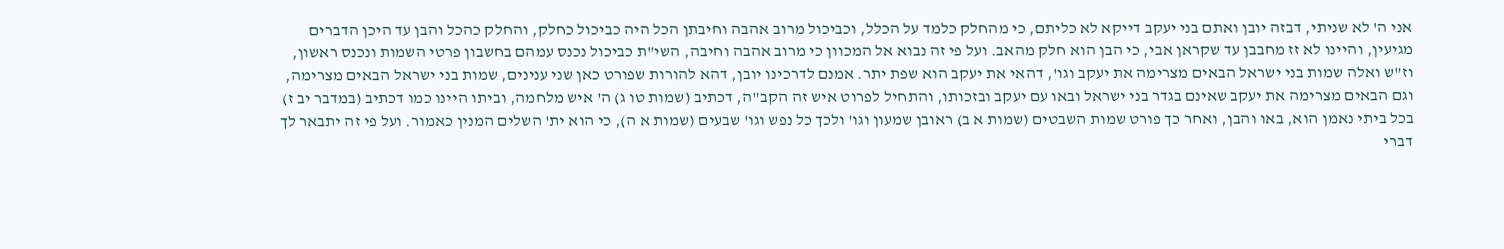אני ה' לא שניתי, דבזה יובן ואתם בני יעקב דייקא לא כליתם, כי מהחלק כלמד על הכלל, וכביכול מרוב אהבה וחיבתן הכל היה כביכול כחלק, והחלק כהכל והבן עד היכן הדברים מגיעין, והיינו לא זז מחבבן עד שקראן אבי, כי הבן הוא חלק מהאב. ועל פי זה נבוא אל המכוון כי מרוב אהבה וחיבה, השי"ת כביכול נכנס עמהם בחשבון פרטי השמות ונכנס ראשון, וז"ש ואלה שמות בני ישראל הבאים מצרימה את יעקב וגו', דהאי את יעקב הוא שפת יתר. אמנם לדרכינו יובן, דהא להורות שפורט כאן שני ענינים, שמות בני ישראל הבאים מצרימה, וגם הבאים מצרימה את יעקב שאינם בגדר בני ישראל ובאו עם יעקב ובזכותו, והתחיל לפרוט איש זה הקב"ה, דכתיב (שמות טו ג) ה' איש מלחמה, וביתו היינו כמו דכתיב (במדבר יב ז) בכל ביתי נאמן הוא, באו והבן, ואחר כך פורט שמות השבטים (שמות א ב) ראובן שמעון וגו' ולכך כל נפש וגו' שבעים (שמות א ה), כי הוא ית' השלים המנין כאמור. ועל פי זה יתבאר לך דברי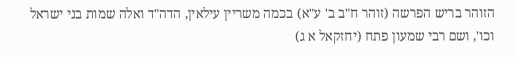הזוהר בריש הפרשה (זוהר ח"ב ב' ע"א) בכמה משריין עילאין, הדה"ד ואלה שמות בני ישראל וכו', ושם רבי שמעון פתח (יחזקאל א ג)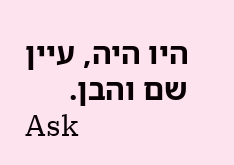היו היה, עיין שם והבן.
Ask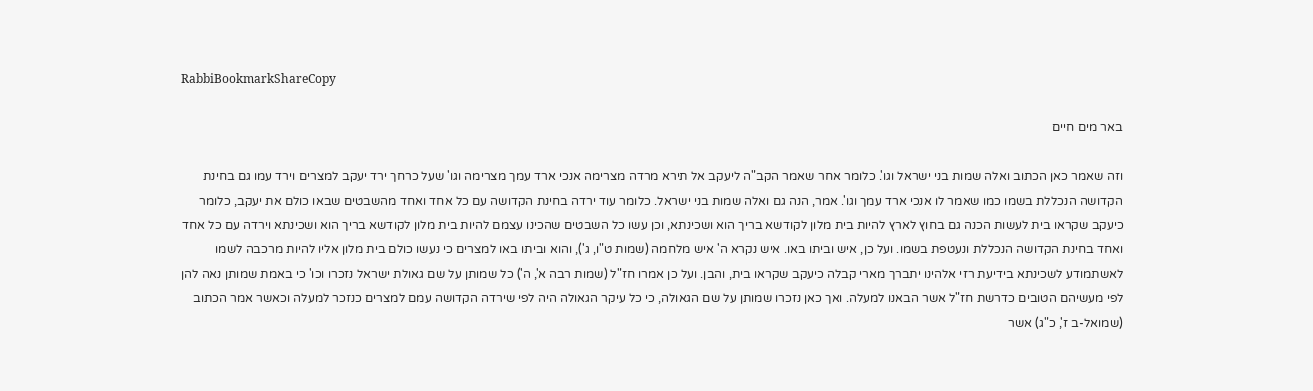RabbiBookmarkShareCopy

באר מים חיים

וזה שאמר כאן הכתוב ואלה שמות בני ישראל וגו'. כלומר אחר שאמר הקב"ה ליעקב אל תירא מרדה מצרימה אנכי ארד עמך מצרימה וגו' שעל כרחך ירד יעקב למצרים וירד עמו גם בחינת הקדושה הנכללת בשמו כמו שאמר לו אנכי ארד עמך וגו'. אמר, הנה גם ואלה שמות בני ישראל. כלומר עוד ירדה בחינת הקדושה עם כל אחד ואחד מהשבטים שבאו כולם את יעקב, כלומר כיעקב שקראו בית לעשות הכנה גם בחוץ לארץ להיות בית מלון לקודשא בריך הוא ושכינתא, וכן עשו כל השבטים שהכינו עצמם להיות בית מלון לקודשא בריך הוא ושכינתא וירדה עם כל אחד ואחד בחינת הקדושה הנכללת ונעטפת בשמו. ועל כן, איש וביתו באו. איש נקרא ה' איש מלחמה (שמות ט"ו, ג'), והוא וביתו באו למצרים כי נעשו כולם בית מלון אליו להיות מרכבה לשמו לאשתמודע לשכינתא בידיעת רזי אלהינו יתברך מארי קבלה כיעקב שקראו בית, והבן. ועל כן אמרו חז"ל (שמות רבה א', ה') כל שמותן על שם גאולת ישראל נזכרו וכו' כי באמת שמותן נאה להן לפי מעשיהם הטובים כדרשת חז"ל אשר הבאנו למעלה. ואך כאן נזכרו שמותן על שם הגאולה, כי כל עיקר הגאולה היה לפי שירדה הקדושה עמם למצרים כנזכר למעלה וכאשר אמר הכתוב (שמואל-ב ז', כ"ג) אשר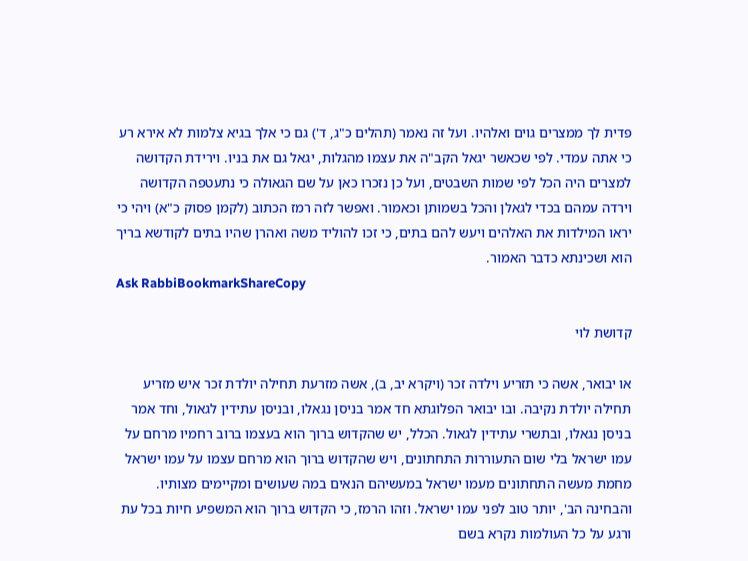פדית לך ממצרים גוים ואלהיו. ועל זה נאמר (תהלים כ"ג, ד') גם כי אלך בגיא צלמות לא אירא רע כי אתה עמדי. לפי שכאשר יגאל הקב"ה את עצמו מהגלות, יגאל גם את בניו. וירידת הקדושה למצרים היה הכל לפי שמות השבטים, ועל כן נזכרו כאן על שם הגאולה כי נתעטפה הקדושה וירדה עמהם בכדי לגאלן והכל בשמותן וכאמור. ואפשר לזה רמז הכתוב (לקמן פסוק כ"א) ויהי כי יראו המילדות את האלהים ויעש להם בתים, כי זכו להוליד משה ואהרן שהיו בתים לקודשא בריך הוא ושכינתא כדבר האמור.
Ask RabbiBookmarkShareCopy

קדושת לוי

או יבואר, אשה כי תזריע וילדה זכר (ויקרא יב, ב), אשה מזרעת תחילה יולדת זכר איש מזריע תחילה יולדת נקיבה. ובו יבואר הפלוגתא חד אמר בניסן נגאלו, ובניסן עתידין לגאול, וחד אמר בניסן נגאלו, ובתשרי עתידין לגאול. הכלל, יש שהקדוש ברוך הוא בעצמו ברוב רחמיו מרחם על עמו ישראל בלי שום התעוררות התחתונים, ויש שהקדוש ברוך הוא מרחם עצמו על עמו ישראל מחמת מעשה התחתונים מעמו ישראל במעשיהם הנאים במה שעושים ומקיימים מצותיו. והבחינה הב', יותר טוב לפני עמו ישראל. וזהו הרמז, כי הקדוש ברוך הוא המשפיע חיות בכל עת ורגע על כל העולמות נקרא בשם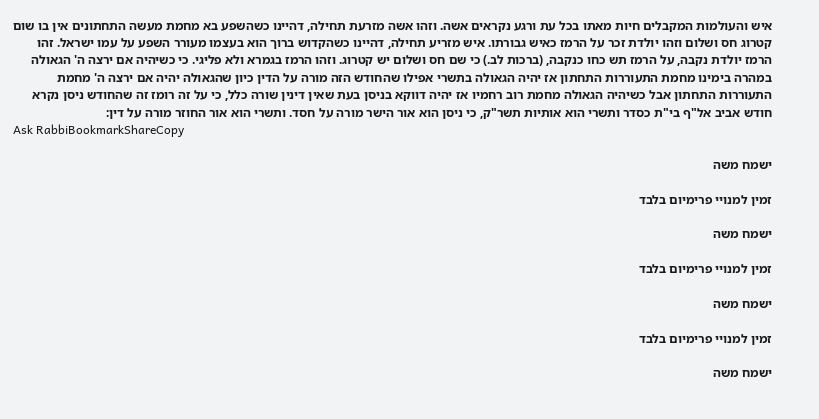איש והעולמות המקבלים חיות מאתו בכל עת ורגע נקראים אשה. וזהו אשה מזרעת תחילה, דהיינו כשהשפע בא מחמת מעשה התחתונים אין בו שום קטרוג חס ושלום וזהו יולדת זכר על הרמז כאיש גבורתו. איש מזריע תחילה, דהיינו כשהקדוש ברוך הוא בעצמו מעורר השפע על עמו ישראל. זהו הרמז יולדת נקבה, על הרמז תש כחו כנקבה, (ברכות לב.) כי שם חס ושלום יש קטרוג. וזהו הרמז בגמרא ולא פליגי. כי כשיהיה אם ירצה ה' הגאולה במהרה בימינו מחמת התעוררות התחתון אז יהיה הגאולה בתשרי אפילו שהחודש הזה מורה על הדין כיון שהגאולה יהיה אם ירצה ה' מחמת התעוררות התחתון אבל כשיהיה הגאולה מחמת רוב רחמיו אז יהיה דווקא בניסן בעת שאין דינין שורה כלל, כי על זה רומז זה שהחודש ניסן נקרא חודש אביב אל"ף בי"ת כסדר ותשרי הוא אותיות תשר"ק, כי ניסן הוא אור הישר מורה על חסד. ותשרי הוא אור החוזר מורה על דין:
Ask RabbiBookmarkShareCopy

ישמח משה

זמין למנויי פרימיום בלבד

ישמח משה

זמין למנויי פרימיום בלבד

ישמח משה

זמין למנויי פרימיום בלבד

ישמח משה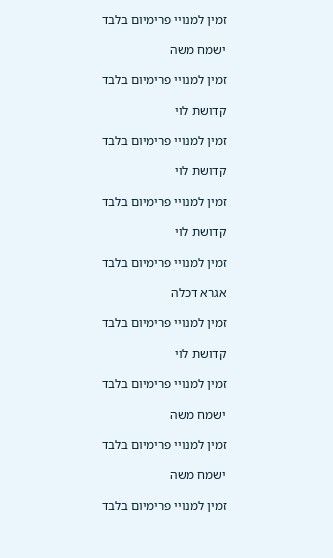זמין למנויי פרימיום בלבד

ישמח משה

זמין למנויי פרימיום בלבד

קדושת לוי

זמין למנויי פרימיום בלבד

קדושת לוי

זמין למנויי פרימיום בלבד

קדושת לוי

זמין למנויי פרימיום בלבד

אגרא דכלה

זמין למנויי פרימיום בלבד

קדושת לוי

זמין למנויי פרימיום בלבד

ישמח משה

זמין למנויי פרימיום בלבד

ישמח משה

זמין למנויי פרימיום בלבד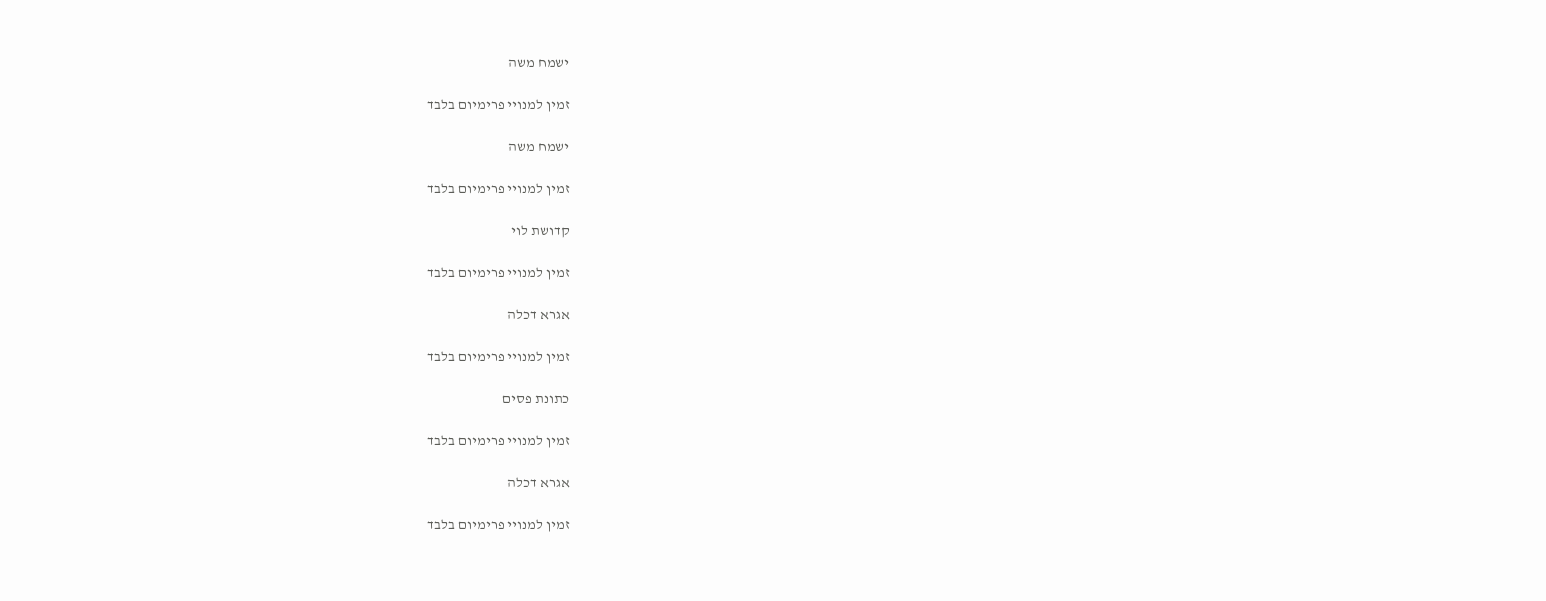ישמח משה

זמין למנויי פרימיום בלבד

ישמח משה

זמין למנויי פרימיום בלבד

קדושת לוי

זמין למנויי פרימיום בלבד

אגרא דכלה

זמין למנויי פרימיום בלבד

כתונת פסים

זמין למנויי פרימיום בלבד

אגרא דכלה

זמין למנויי פרימיום בלבד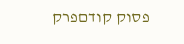פסוק קודםפרק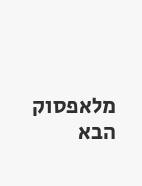מלאפסוק הבא